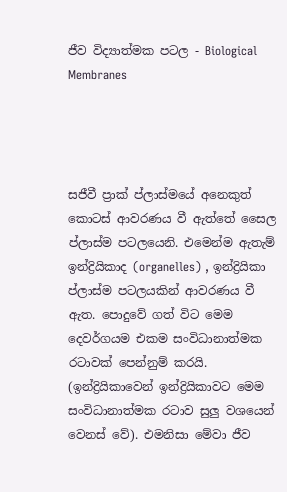ජීව විද්‍යාත්මක පටල - Biological Membranes




සජීවී ප්‍රාක් ප්ලාස්මයේ අනෙකුත් කොටස් ආවරණය වී ඇත්තේ සෛල ප්ලාස්ම පටලයෙනි. එමෙන්ම ඇතැම් ඉන්ද්‍රියිකාද (organelles) , ඉන්ද්‍රියිකා ප්ලාස්ම පටලයකින් ආවරණය වී ඇත. පොදුවේ ගත් විට මෙම දෙවර්ගයම එකම සංවිධානාත්මක රටාවක් පෙන්නුම් කරයි. (ඉන්ද්‍රියිකාවෙන් ඉන්ද්‍රියිකාවට මෙම සංවිධානාත්මක රටාව සුලු වශයෙන් වෙනස් වේ). එමනිසා මේවා ජීව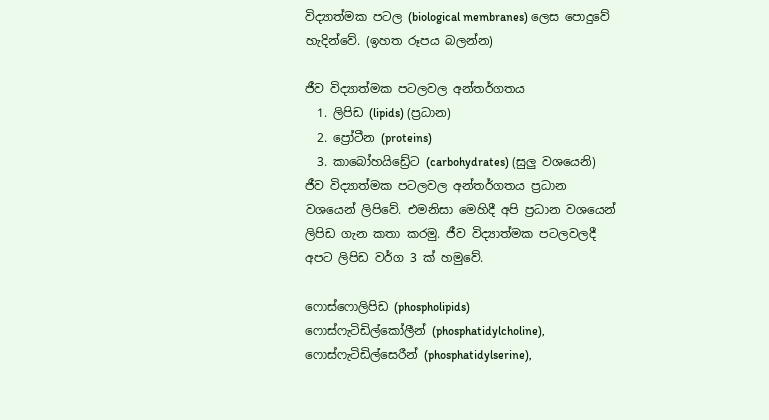විද්‍යාත්මක පටල (biological membranes) ලෙස පොදුවේ හැදින්වේ. (ඉහත රූපය බලන්න)

ජීව විද්‍යාත්මක පටලවල අන්තර්ගතය
  1. ලිපිඩ (lipids) (ප්‍රධාන)
  2. ප්‍රෝටීන (proteins)
  3. කාබෝහයිඩ්‍රේට (carbohydrates) (සුලු වශයෙනි)
ජීව විද්‍යාත්මක පටලවල අන්තර්ගතය ප්‍රධාන වශයෙන් ලිපිවේ. එමනිසා මෙහිදී අපි ප්‍රධාන වශයෙන් ලිපිඩ ගැන කතා කරමු. ජීව විද්‍යාත්මක පටලවලදී අපට ලිපිඩ වර්ග 3 ක් හමුවේ.

ෆොස්ෆොලිපිඩ (phospholipids)
ෆොස්ෆැටිඩිල්කෝලීන් (phosphatidylcholine), ෆොස්ෆැටිඩිල්සෙරීන් (phosphatidylserine),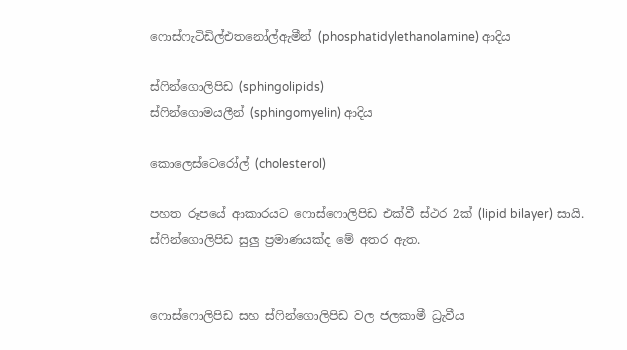ෆොස්ෆැටිඩිල්එතනෝල්ඇමීන් (phosphatidylethanolamine) ආදිය

ස්ෆින්ගොලිපිඩ (sphingolipids)
ස්ෆින්ගොමයලීන් (sphingomyelin) ආදිය

කොලෙස්ටෙරෝල් (cholesterol)

පහත රූපයේ ආකාරයට ෆොස්ෆොලිපිඩ එක්වී ස්ථර 2ක් (lipid bilayer) සායි. ස්ෆින්ගොලිපිඩ සුලු ප්‍රමාණයක්ද මේ අතර ඇත.


ෆොස්ෆොලිපිඩ සහ ස්ෆින්ගොලිපිඩ වල ජලකාමී ධ්‍රැවීය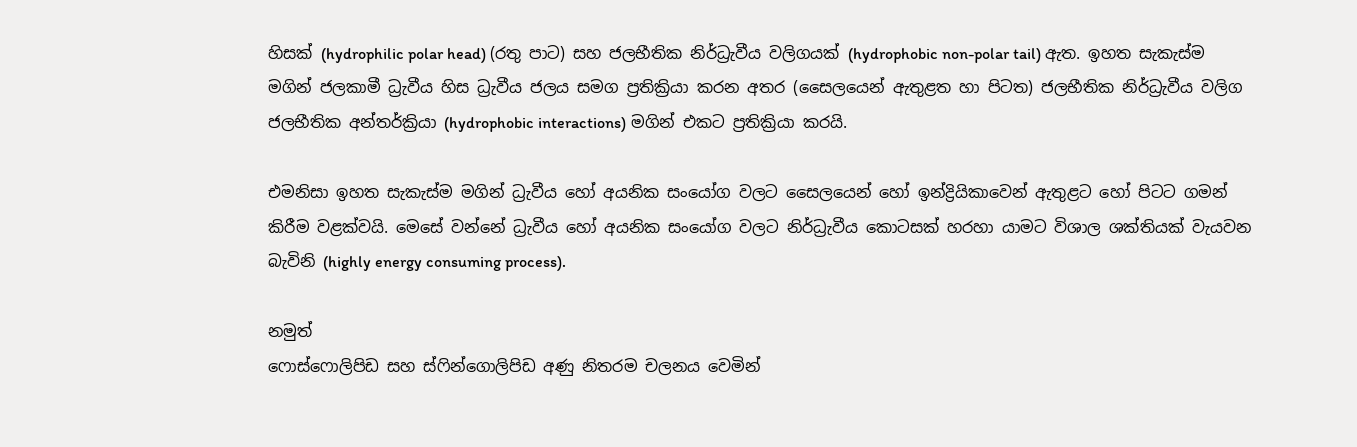හිසක් (hydrophilic polar head) (රතු පාට) සහ ජලභීතික නිර්ධ්‍රැවීය වලිගයක් (hydrophobic non-polar tail) ඇත. ඉහත සැකැස්ම මගින් ජලකාමී ධ්‍රැවීය හිස ධ්‍රැවීය ජලය සමග ප්‍රතික්‍රියා කරන අතර (සෛලයෙන් ඇතුළත හා පිටත) ජලභීතික නිර්ධ්‍රැවීය වලිග ජලභීතික අන්තර්ක්‍රියා (hydrophobic interactions) මගින් එකට ප්‍රතික්‍රියා කරයි.

එමනිසා ඉහත සැකැස්ම මගින් ධ්‍රැවීය හෝ අයනික සංයෝග වලට සෛලයෙන් හෝ ඉන්ද්‍රියිකාවෙන් ඇතුළට හෝ පිටට ගමන් කිරීම වළක්වයි. මෙසේ වන්නේ ධ්‍රැවීය හෝ අයනික සංයෝග වලට නිර්ධ්‍රැවීය කොටසක් හරහා යාමට විශාල ශක්තියක් වැයවන බැවිනි (highly energy consuming process).

නමුත්
ෆොස්ෆොලිපිඩ සහ ස්ෆින්ගොලිපිඩ අණු නිතරම චලනය වෙමින්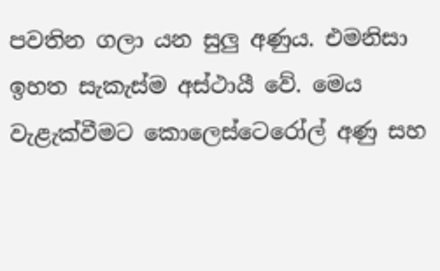පවතින ගලා යන සුලු අණුය. එමනිසා ඉහත සැකැස්ම අස්ථායී වේ. මෙය වැළැක්වීමට කොලෙස්ටෙරෝල් අණු සහ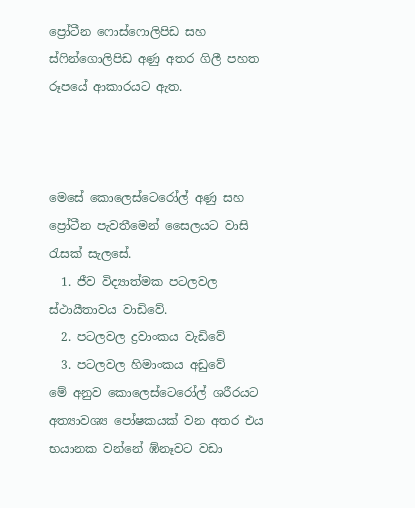ප්‍රෝටීන ෆොස්ෆොලිපිඩ සහ ස්ෆින්ගොලිපිඩ අණු අතර ගිලී පහත රූපයේ ආකාරයට ඇත.



මෙසේ කොලෙස්ටෙරෝල් අණු සහ ප්‍රෝටීන පැවතීමෙන් සෛලයට වාසි රැසක් සැලසේ.
  1. ජීව විද්‍යාත්මක පටලවල ස්ථායීතාවය වාඩිවේ.
  2. පටලවල ද්‍රවාංකය වැඩිවේ
  3. පටලවල හිමාංකය අඩුවේ
මේ අනුව කොලෙස්ටෙරෝල් ශරීරයට අත්‍යාවශ්‍ය පෝෂකයක් වන අතර එය භයානක වන්නේ ඹ්නෑවට වඩා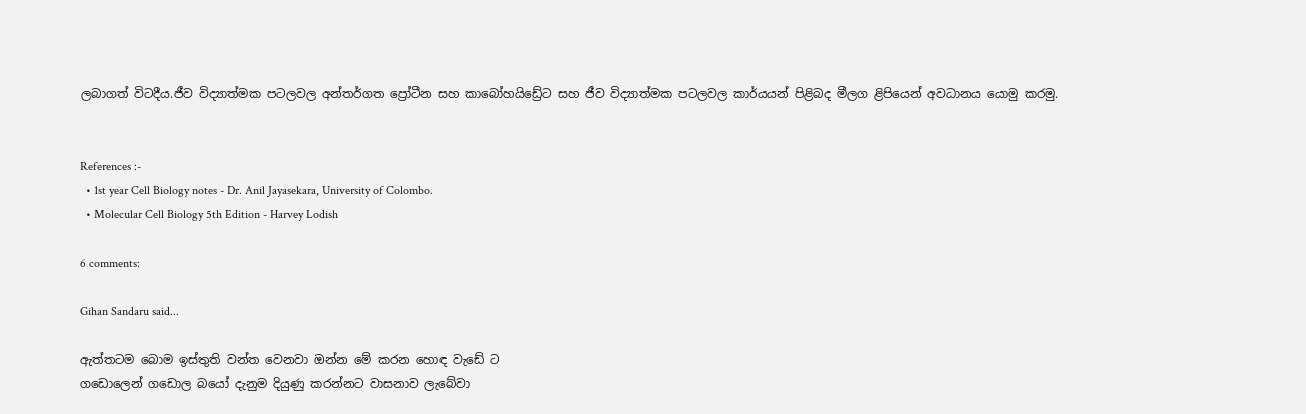ලබාගත් විටදීය.ජීව විද්‍යාත්මක පටලවල අන්තර්ගත ප්‍රෝටීන සහ කාබෝහයිඩ්‍රේට සහ ජීව විද්‍යාත්මක පටලවල කාර්යයන් පිළිබද මීලග ළිපියෙන් අවධානය යොමු කරමු.


References :-
  • 1st year Cell Biology notes - Dr. Anil Jayasekara, University of Colombo.
  • Molecular Cell Biology 5th Edition - Harvey Lodish

6 comments:

Gihan Sandaru said...

ඇත්තටම බොම ඉස්තුති වන්ත වෙනවා ඔන්න මේ කරන හොඳ වැඩේ ට
ගඩොලෙන් ගඩොල බයෝ දැනුම දියුණු කරන්නට වාසනාව ලැබේවා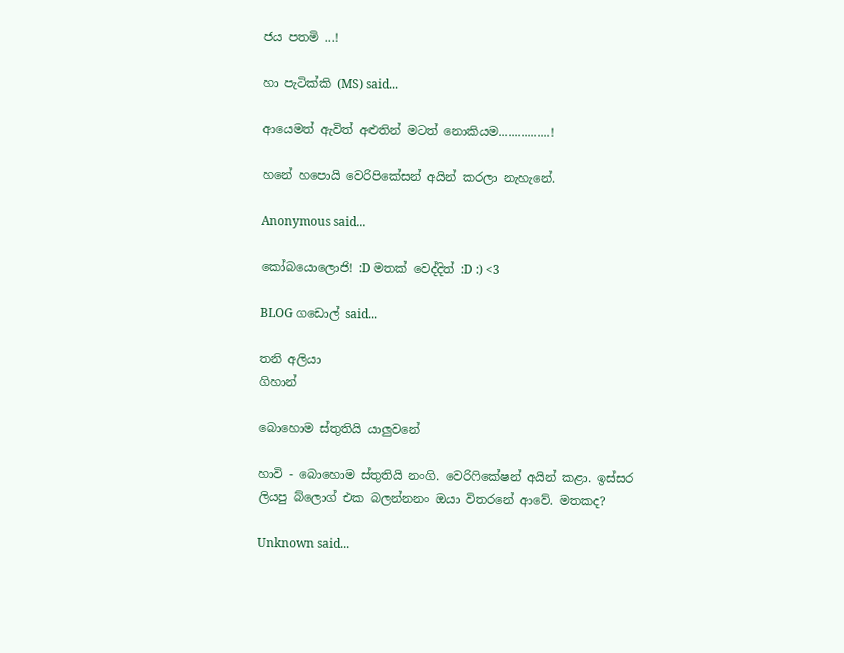ජය පතමි ...!

හා පැටික්කි (MS) said...

ආයෙමත් ඇවිත් අළුතින් මටත් නොකියම................!

හනේ හපොයි වෙරිපිකේසන් අයින් කරලා නැහැනේ.

Anonymous said...

කෝබයොලොජි! :D මතක් වෙද්දිත් :D :) <3

BLOG ගඩොල් said...

තනි අලියා
ගිහාන්

බොහොම ස්තුතියි යාලුවනේ

හාවි - බොහොම ස්තුතියි නංගි. වෙරිෆිකේෂන් අයින් කළා. ඉස්සර ලියපු බ්ලොග් එක බලන්නනං ඔයා විතරනේ ආවේ. මතකද?

Unknown said...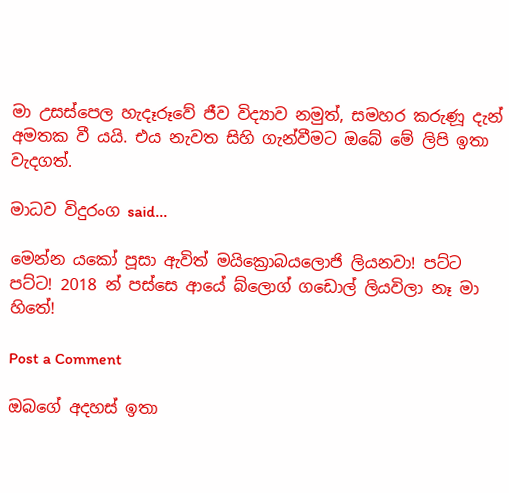මා උසස්පෙල හැදෑරූවේ ජීව විද්‍යාව නමුත්, සමහර කරුණූ දැන් අමතක වී යයි. එය නැවත සිහි ගැන්වීමට ඔබේ මේ ලිපි ඉතා වැදගත්.

මාධව විදුරංග said...

මෙන්න යකෝ පූසා ඇවිත් මයික්‍රොබයලොජි ලියනවා! පට්ට පට්ට! 2018 න් පස්සෙ ආයේ බ්ලොග් ගඩොල් ලියවිලා නෑ මා හිතේ!

Post a Comment

ඔබගේ අදහස් ඉතා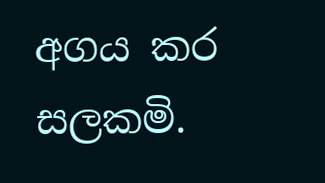අගය කර සලකමි.